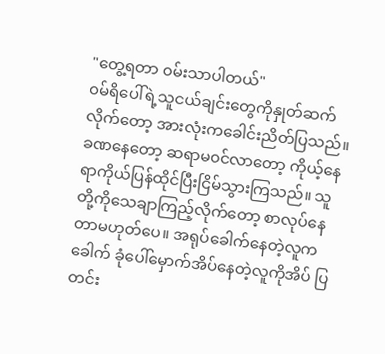"တွေ့ရတာ ၀မ်းသာပါတယ်"
၀မ်ရိပေါ်ရဲ့သူငယ်ချင်းတွေကိုနှုတ်ဆက်လိုက်တော့ အားလုံးကခေါင်းညိတ်ပြသည်။ ခဏနေတော့ ဆရာမ၀င်လာတော့ ကိုယ့်နေရာကိုယ်ပြန်ထိုင်ပြီးငြိမ်သွားကြသည်။ သူတို့ကိုသေချာကြည့်လိုက်တော့ စာလုပ်နေတာမဟုတ်ပေ။ အရုပ်ခေါက်နေတဲ့လူကခေါက် ခုံပေါ်မှောက်အိပ်နေတဲ့လူကိုအိပ် ပြတင်း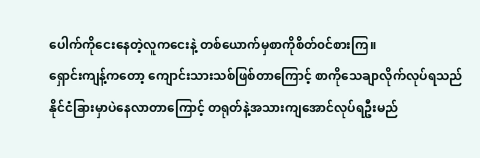ပေါက်ကိုငေးနေတဲ့လူကငေးနဲ့ တစ်ယောက်မှစာကိုစိတ်၀င်စားကြ။
ရှောင်းကျန့်ကတော့ ကျောင်းသားသစ်ဖြစ်တာကြောင့် စာကိုသေချာလိုက်လုပ်ရသည် နိုင်ငံခြားမှာပဲနေလာတာကြောင့် တရုတ်နဲ့အသားကျအောင်လုပ်ရဦးမည်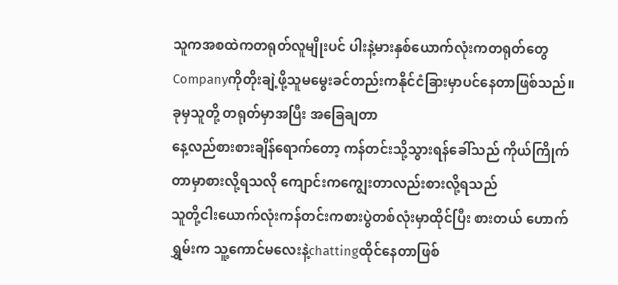သူကအစထဲကတရုတ်လူမျိုးပင် ပါးနဲ့မားနှစ်ယောက်လုံးကတရုတ်တွေ Companyကိုတိုးချဲ့ဖို့သူမမွေးခင်တည်းကနိုင်ငံခြားမှာပင်နေတာဖြစ်သည်။ ခုမှသူတို့ တရုတ်မှာအပြီး အခြေချတာ
နေ့လည်စားစားချိန်ရောက်တော့ ကန်တင်းသို့သွားရန်ခေါ်သည် ကိုယ်ကြိုက်တာမှာစားလို့ရသလို ကျောင်းကကျွေးတာလည်းစားလို့ရသည်
သူတို့ငါးယောက်လုံးကန်တင်းကစားပွဲတစ်လုံးမှာထိုင်ပြီး စားတယ် ဟောက်ရွှမ်းက သူ့ကောင်မလေးနဲ့chattingထိုင်နေတာဖြစ်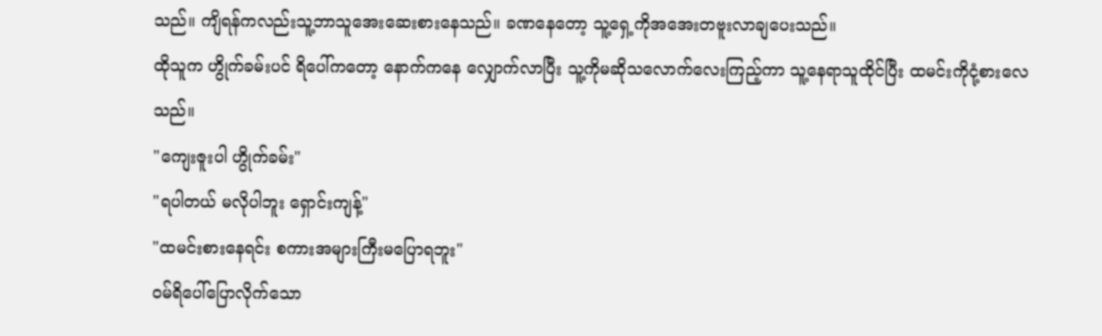သည်။ ကျိရန်ကလည်းသူ့ဘာသူအေးဆေးစားနေသည်။ ခဏနေတော့ သူ့ရှေ့ကိုအအေးတဗူးလာချပေးသည်။
ထိုသူက ဟွိုက်ခမ်းပင် ရိပေါ်ကတော့ နောက်ကနေ လျှောက်လာပြီး သူ့ကိုမဆိုသလောက်လေးကြည့်ကာ သူ့နေရာသူထိုင်ပြီး ထမင်းကိုငုံ့စားလေသည်။
"ကျေးဇူးပါ ဟွိုက်ခမ်း"
"ရပါတယ် မလိုပါဘူး ရှောင်းကျန့်"
"ထမင်းစားနေရင်း စကားအများကြီးမပြောရဘူး"
ဝမ်ရိပေါ်ပြောလိုက်သော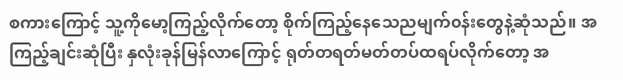စကားကြောင့် သူ့ကိုမော့ကြည့်လိုက်တော့ စိုက်ကြည့်နေသေညမျက်၀န်းတွေနဲ့ဆုံသည်။ အကြည့်ချင်းဆုံပြီး နှလုံးခုန်မြန်လာကြောင့် ရုတ်တရတ်မတ်တပ်ထရပ်လိုက်တော့ အ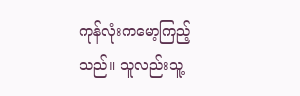ကုန်လုံးကမော့ကြည့်သည်။ သူလည်းသူ့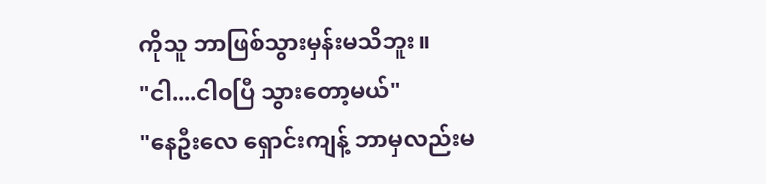ကိုသူ ဘာဖြစ်သွားမှန်းမသိဘူး။
"ငါ....ငါ၀ပြီ သွားတော့မယ်"
"နေဦးလေ ရှောင်းကျန့် ဘာမှလည်းမ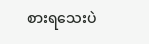စားရသေးပဲ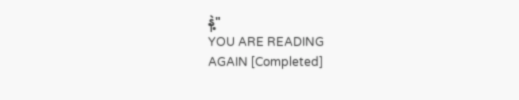နဲ့"
YOU ARE READING
AGAIN [Completed]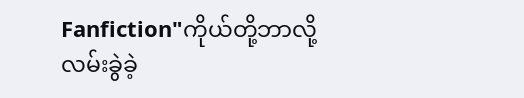Fanfiction"ကိုယ်တို့ဘာလို့လမ်းခွဲခဲ့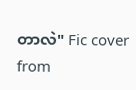တာလဲ" Fic cover from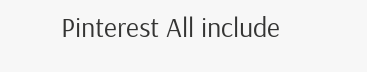Pinterest All include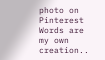photo on Pinterest Words are my own creation..